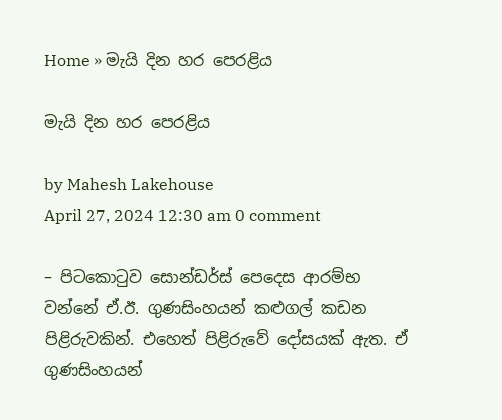Home » මැයි දින හර පෙරළිය

මැයි දින හර පෙරළිය

by Mahesh Lakehouse
April 27, 2024 12:30 am 0 comment

– පිටකොටුව සොන්ඩර්ස් පෙදෙස ආරම්භ වන්නේ ඒ.ඊ. ගුණසිංහයන් කළුගල් කඩන පිළිරුවකින්. එහෙත් පිළිරුවේ දෝසයක් ඇත. ඒ ගුණසිංහයන්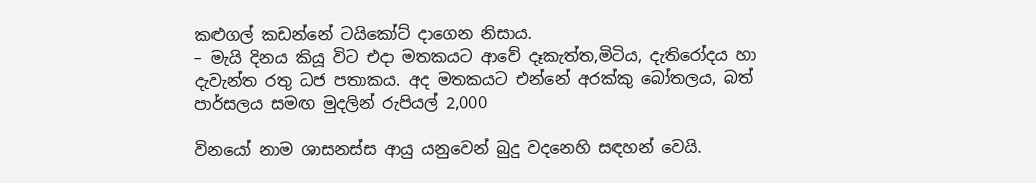කළුගල් කඩන්නේ ටයිකෝට් දාගෙන නිසාය.
– මැයි දිනය කියූ විට එදා මතකයට ආවේ දෑකැත්ත,මිටිය, දැතිරෝදය හා දැවැන්ත රතු ධජ පතාකය. අද මතකයට එන්නේ අරක්කු බෝතලය, බත් පාර්සලය සමඟ මුදලින් රුපියල් 2,000

විනයෝ නාම ශාසනස්ස ආයු යනුවෙන් බුදු වදනෙහි සඳහන් වෙයි.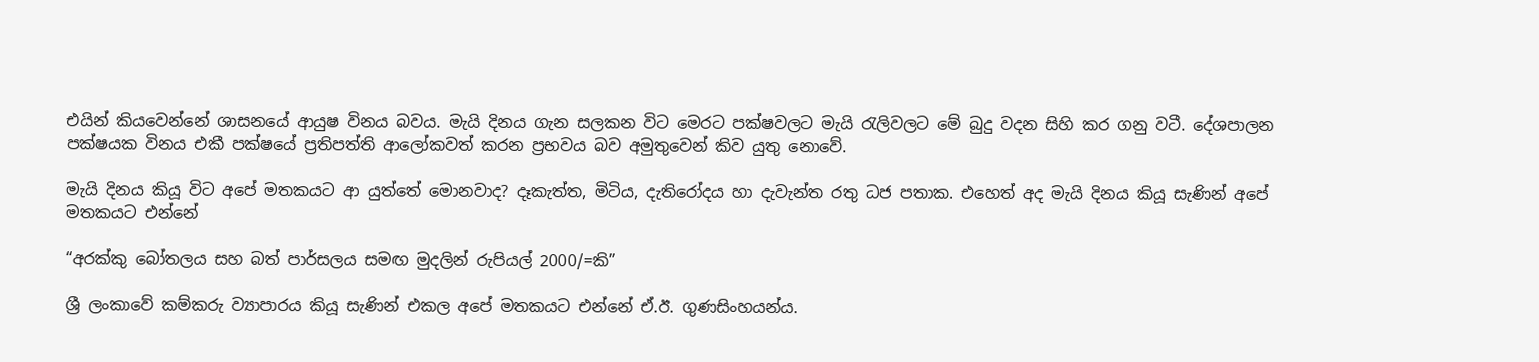එයින් කියවෙන්නේ ශාසනයේ ආයුෂ විනය බවය. මැයි දිනය ගැන සලකන විට මෙරට පක්ෂවලට මැයි රැලිවලට මේ බුදු වදන සිහි කර ගනු වටී. දේශපාලන පක්ෂයක විනය එකී පක්ෂයේ ප්‍රතිපත්ති ආලෝකවත් කරන ප්‍රභවය බව අමුතුවෙන් කිව යුතු නොවේ.

මැයි දිනය කියූ විට අපේ මතකයට ආ යුත්තේ මොනවාද? දෑකැත්ත, මිටිය, දැතිරෝදය හා දැවැන්ත රතු ධජ පතාක. එහෙත් අද මැයි දිනය කියූ සැණින් අපේ මතකයට එන්නේ

“අරක්කු බෝතලය සහ බත් පාර්සලය සමඟ මුදලින් රුපියල් 2000/=කි”

ශ්‍රී ලංකාවේ කම්කරු ව්‍යාපාරය කියූ සැණින් එකල අපේ මතකයට එන්නේ ඒ.ඊ. ගුණසිංහයන්ය.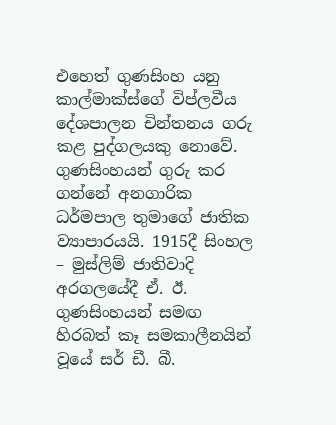එහෙත් ගුණසිංහ යනු කාල්මාක්ස්ගේ විප්ලවීය දේශපාලන චින්තනය ගරු කළ පුද්ගලයකු නොවේ. ගුණසිංහයන් ගුරු කර ගන්නේ අනගාරික ධර්මපාල තුමාගේ ජාතික ව්‍යාපාරයයි. 1915දී සිංහල – මුස්ලිම් ජාතිවාදි අරගලයේදී ඒ. ඊ. ගුණසිංහයන් සමඟ හිරබත් කෑ සමකාලීනයින් වූයේ සර් ඩී. බී.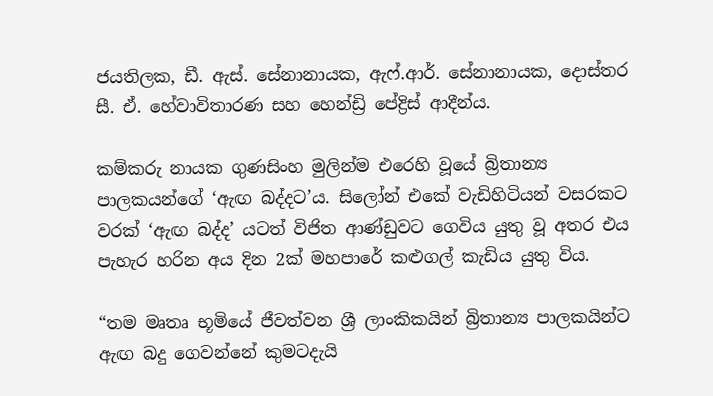ජයතිලක, ඩී. ඇස්. සේනානායක, ඇෆ්.ආර්. සේනානායක, දොස්තර සී. ඒ. හේවාවිතාරණ සහ හෙන්ඩ්‍රි පේද්‍රිස් ආදීන්ය.

කම්කරු නායක ගුණසිංහ මුලින්ම එරෙහි වූයේ බ්‍රිතාන්‍ය පාලකයන්ගේ ‘ඇඟ බද්දට’ය. සිලෝන් එකේ වැඩිහිටියන් වසරකට වරක් ‘ඇඟ බද්ද’ යටත් විජිත ආණ්ඩුවට ගෙවිය යුතු වූ අතර එය පැහැර හරින අය දින 2ක් මහපාරේ කළුගල් කැඩිය යුතු විය.

“තම මෘතෘ භූමියේ ජීවත්වන ශ්‍රී ලාංකිකයින් බ්‍රිතාන්‍ය පාලකයින්ට ඇඟ බදු ගෙවන්නේ කුමටදැයි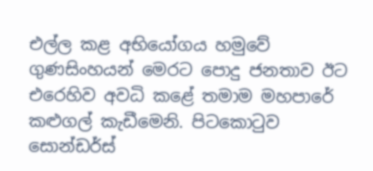එල්ල කළ අභියෝගය හමුවේ ගුණසිංහයන් මෙරට පොදු ජනතාව ඊට එරෙහිව අවධි කළේ තමාම මහපාරේ කළුගල් කැඩීමෙනි. පිටකොටුව සොන්ඩර්ස්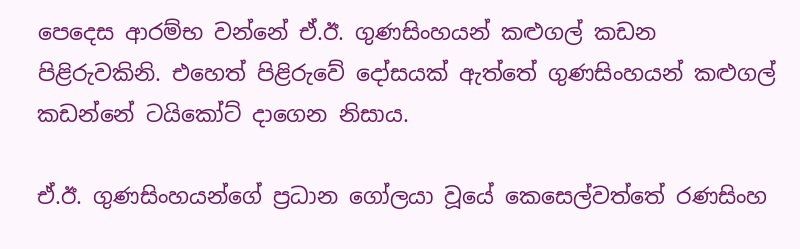පෙදෙස ආරම්භ වන්නේ ඒ.ඊ. ගුණසිංහයන් කළුගල් කඩන පිළිරුවකිනි. එහෙත් පිළිරුවේ දෝසයක් ඇත්තේ ගුණසිංහයන් කළුගල් කඩන්නේ ටයිකෝට් දාගෙන නිසාය.

ඒ.ඊ. ගුණසිංහයන්ගේ ප්‍රධාන ගෝලයා වූයේ කෙසෙල්වත්තේ රණසිංහ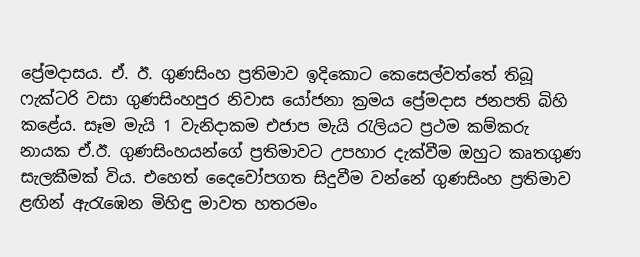ප්‍රේමදාසය. ඒ. ඊ. ගුණසිංහ ප්‍රතිමාව ඉදිකොට කෙසෙල්වත්තේ තිබූ ෆැක්ටරි වසා ගුණසිංහපුර නිවාස යෝජනා ක්‍රමය ප්‍රේමදාස ජනපති බිහි කළේය. සෑම මැයි 1 වැනිදාකම එජාප මැයි රැලියට ප්‍රථම කම්කරු නායක ඒ.ඊ. ගුණසිංහයන්ගේ ප්‍රතිමාවට උපහාර දැක්වීම ඔහුට කෘතගුණ සැලකීමක් විය. එහෙත් දෛවෝපගත සිදුවීම වන්නේ ගුණසිංහ ප්‍රතිමාව ළඟින් ඇරැඹෙන මිහිඳු මාවත හතරමං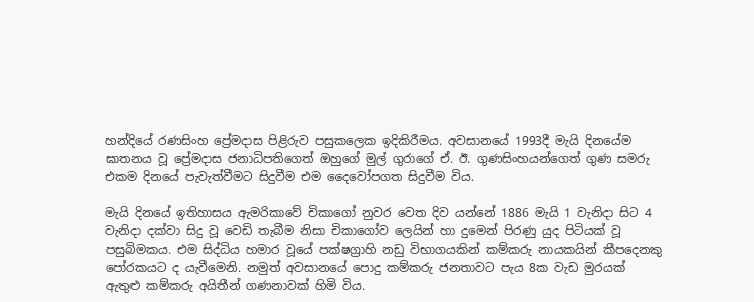හන්දියේ රණසිංහ ප්‍රේමදාස පිළිරුව පසුකලෙක ඉදිකිරීමය. අවසානයේ 1993දී මැයි දිනයේම ඝාතනය වූ ප්‍රේමදාස ජනාධිපතිගෙත් ඔහුගේ මුල් ගුරාගේ ඒ. ඊ. ගුණසිංහයන්ගෙත් ගුණ සමරු එකම දිනයේ පැවැත්වීමට සිදුවීම එම දෛවෝපගත සිදුවීම විය.

මැයි දිනයේ ඉතිහාසය ඇමරිකාවේ චිකාගෝ නුවර වෙත දිව යන්නේ 1886 මැයි 1 වැනිදා සිට 4 වැනිදා දක්වා සිදු වූ වෙඩි තැබීම නිසා චිකාගෝව ලෙයින් හා දුමෙන් පිරණු යුද පිටියක් වූ පසුබිමකය. එම සිද්ධිය හමාර වූයේ පක්ෂග්‍රාහි නඩු විභාගයකින් කම්කරු නායකයින් කීපදෙනකු පෝරකයට ද යැවීමෙනි. නමුත් අවසානයේ පොදු කම්කරු ජනතාවට පැය 8ක වැඩ මුරයක් ඇතුළු කම්කරු අයිතීන් ගණනාවක් හිමි විය.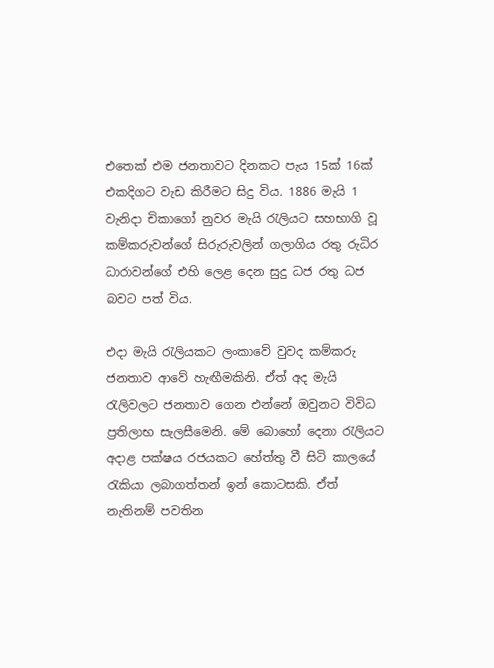එතෙක් එම ජනතාවට දිනකට පැය 15ක් 16ක් එකදිගට වැඩ කිරීමට සිදු විය. 1886 මැයි 1 වැනිදා චිකාගෝ නුවර මැයි රැලියට සහභාගි වූ කම්කරුවන්ගේ සිරුරුවලින් ගලාගිය රතු රුධිර ධාරාවන්ගේ එහි ලෙළ දෙන සුදු ධජ රතු ධජ බවට පත් විය.

එදා මැයි රැලියකට ලංකාවේ වුවද කම්කරු ජනතාව ආවේ හැඟීමකිනි. ඒත් අද මැයි රැලිවලට ජනතාව ගෙන එන්නේ ඔවුනට විවිධ ප්‍රතිලාභ සැලසීමෙනි. මේ බොහෝ දෙනා රැලියට අදාළ පක්ෂය රජයකට හේත්තු වී සිටි කාලයේ රැකියා ලබාගත්තන් ඉන් කොටසකි. ඒත් නැතිනම් පවතින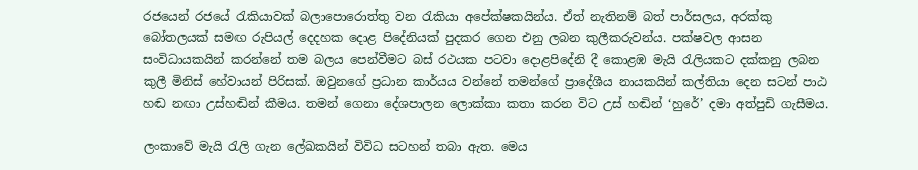රජයෙන් රජයේ රැකියාවක් බලාපොරොත්තු වන රැකියා අපේක්ෂකයින්ය. ඒත් නැතිනම් බත් පාර්සලය, අරක්කු බෝතලයක් සමඟ රුපියල් දෙදහක දොළ පිදේනියක් පුදකර ගෙන එනු ලබන කුලීකරුවන්ය. පක්ෂවල ආසන සංවිධායකයින් කරන්නේ තම බලය පෙන්වීමට බස් රථයක පටවා දොළපිදේනි දී කොළඹ මැයි රැලියකට දක්කනු ලබන කුලී මිනිස් හේවායන් පිරිසක්. ඔවුනගේ ප්‍රධාන කාර්යය වන්නේ තමන්ගේ ප්‍රාදේශීය නායකයින් කල්තියා දෙන සටන් පාඨ හඬ නඟා උස්හඬින් කීමය. තමන් ගෙනා දේශපාලන ලොක්කා කතා කරන විට උස් හඬින් ‘හුරේ’ දමා අත්පුඩි ගැසීමය.

ලංකාවේ මැයි රැලි ගැන ලේඛකයින් විවිධ සටහන් තබා ඇත. මෙය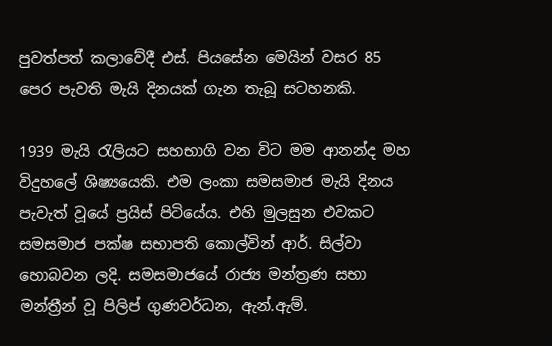පුවත්පත් කලාවේදී එස්. පියසේන මෙයින් වසර 85 පෙර පැවති මැයි දිනයක් ගැන තැබූ සටහනකි.

1939 මැයි රැලියට සහභාගි වන විට මම ආනන්ද මහ විදුහලේ ශිෂ්‍යයෙකි. එම ලංකා සමසමාජ මැයි දිනය පැවැත් වූයේ ප්‍රයිස් පිටියේය. එහි මුලසුන එවකට සමසමාජ පක්ෂ සභාපති කොල්වින් ආර්. සිල්වා හොබවන ලදි. සමසමාජයේ රාජ්‍ය මන්ත්‍රණ සභා මන්ත්‍රීන් වූ පිලිප් ගුණවර්ධන, ඇන්.ඇම්.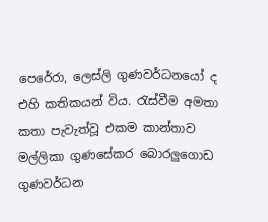පෙරේරා, ලෙස්ලි ගුණවර්ධනයෝ ද එහි කතිකයන් විය. රැස්වීම අමතා කතා පැවැත්වූ එකම කාන්තාව මල්ලිකා ගුණසේකර බොරලුගොඩ ගුණවර්ධන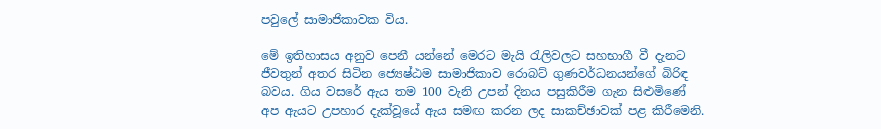පවුලේ සාමාජිකාවක විය.

මේ ඉතිහාසය අනුව පෙනී යන්නේ මෙරට මැයි රැලිවලට සහභාගී වී දැනට ජීවතුන් අතර සිටින ජ්‍යෙෂ්ඨම සාමාජිකාව රොබට් ගුණවර්ධනයන්ගේ බිරිඳ බවය. ගිය වසරේ ඇය තම 100 වැනි උපන් දිනය පසුකිරීම ගැන සිළුමිණේ අප ඇයට උපහාර දැක්වූයේ ඇය සමඟ කරන ලද සාකච්ඡාවක් පළ කිරීමෙනි.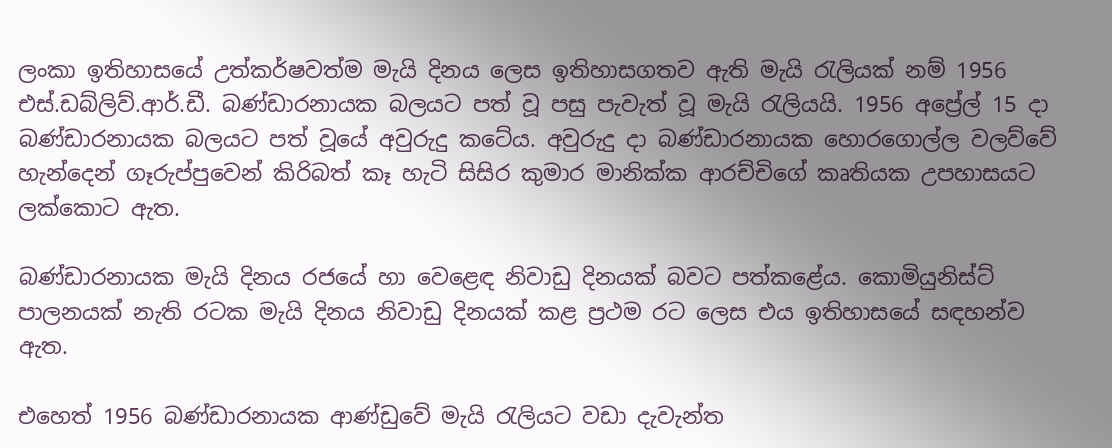ලංකා ඉතිහාසයේ උත්කර්ෂවත්ම මැයි දිනය ලෙස ඉතිහාසගතව ඇති මැයි රැලියක් නම් 1956 එස්.ඩබ්ලිව්.ආර්.ඩී. බණ්ඩාරනායක බලයට පත් වූ පසු පැවැත් වූ මැයි රැලියයි. 1956 අප්‍රේල් 15 දා බණ්ඩාරනායක බලයට පත් වූයේ අවුරුදු කටේය. අවුරුදු දා බණ්ඩාරනායක හොරගොල්ල වලව්වේ හැන්දෙන් ගෑරුප්පුවෙන් කිරිබත් කෑ හැටි සිසිර කුමාර මානික්ක ආරච්චිගේ කෘතියක උපහාසයට ලක්කොට ඇත.

බණ්ඩාරනායක මැයි දිනය රජයේ හා වෙළෙඳ නිවාඩු දිනයක් බවට පත්කළේය. කොමියුනිස්ට් පාලනයක් නැති රටක මැයි දිනය නිවාඩු දිනයක් කළ ප්‍රථම රට ලෙස එය ඉතිහාසයේ සඳහන්ව ඇත.

එහෙත් 1956 බණ්ඩාරනායක ආණ්ඩුවේ මැයි රැලියට වඩා දැවැන්ත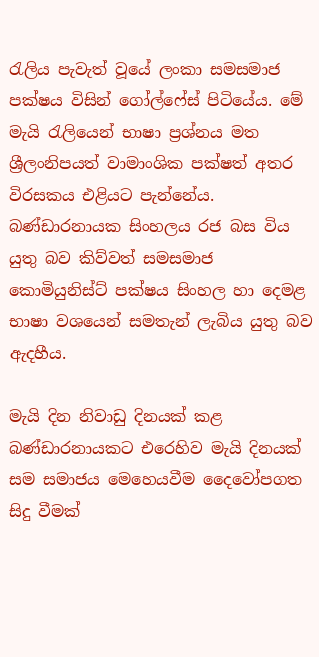රැලිය පැවැත් වූයේ ලංකා සමසමාජ පක්ෂය විසින් ගෝල්ෆේස් පිටියේය. මේ මැයි රැලියෙන් භාෂා ප්‍රශ්නය මත ශ්‍රීලංනිපයත් වාමාංශික පක්ෂත් අතර විරසකය එළියට පැන්නේය. බණ්ඩාරනායක සිංහලය රජ බස විය යුතු බව කිව්වත් සමසමාජ කොමියුනිස්ට් පක්ෂය සිංහල හා දෙමළ භාෂා වශයෙන් සමතැන් ලැබිය යුතු බව ඇදහීය.

මැයි දින නිවාඩු දිනයක් කළ බණ්ඩාරනායකට එරෙහිව මැයි දිනයක් සම සමාජය මෙහෙයවීම දෛවෝපගත සිදු වීමක්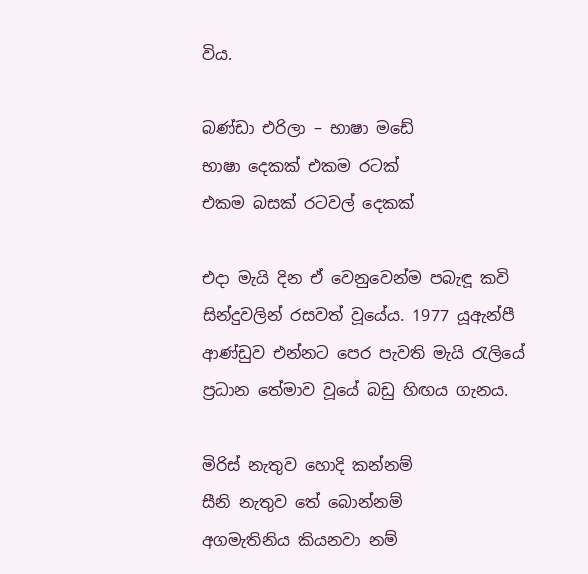විය.

බණ්ඩා එරිලා – භාෂා මඩේ
භාෂා දෙකක් එකම රටක්
එකම බසක් රටවල් දෙකක්

එදා මැයි දින ඒ වෙනුවෙන්ම පබැඳූ කවි සින්දුවලින් රසවත් වූයේය. 1977 යූඇන්පී ආණ්ඩුව එන්නට පෙර පැවති මැයි රැලියේ ප්‍රධාන තේමාව වූයේ බඩු හිඟය ගැනය.

මිරිස් නැතුව හොදි කන්නම්
සීනි නැතුව තේ බොන්නම්
අගමැතිනිය කියනවා නම්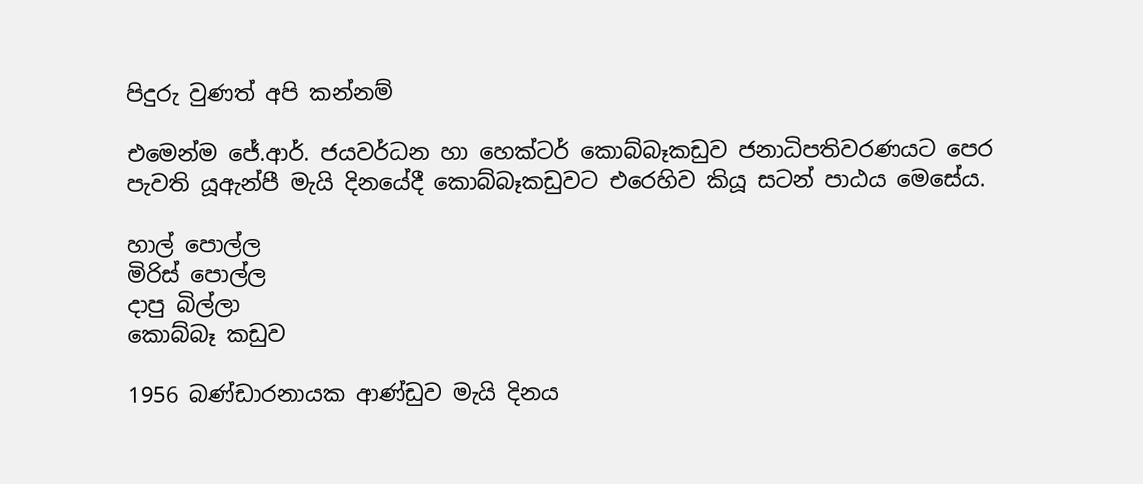පිදුරු වුණත් අපි කන්නම්

එමෙන්ම ජේ.ආර්. ජයවර්ධන හා හෙක්ටර් කොබ්බෑකඩුව ජනාධිපතිවරණයට පෙර පැවති යූඇන්පී මැයි දිනයේදී කොබ්බෑකඩුවට එරෙහිව කියූ සටන් පාඨය මෙසේය.

හාල් පොල්ල
මිරිස් පොල්ල
දාපු බිල්ලා
කොබ්බෑ කඩුව

1956 බණ්ඩාරනායක ආණ්ඩුව මැයි දිනය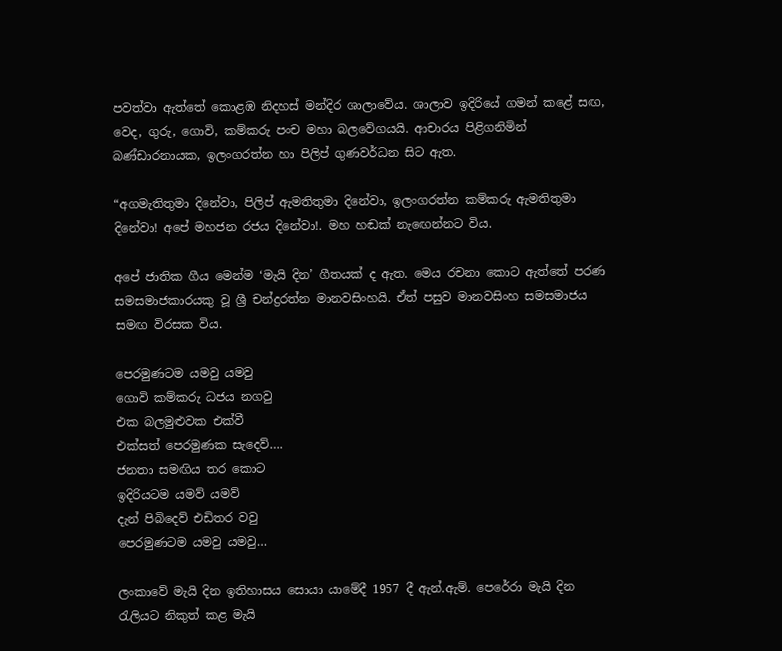පවත්වා ඇත්තේ කොළඹ නිදහස් මන්දිර ශාලාවේය. ශාලාව ඉදිරියේ ගමන් කළේ සඟ, වෙද, ගුරු, ගොවි, කම්කරු පංච මහා බලවේගයයි. ආචාරය පිළිගනිමින් බණ්ඩාරනායක, ඉලංගරත්න හා පිලිප් ගුණවර්ධන සිට ඇත.

“අගමැතිතුමා දිනේවා, පිලිප් ඇමතිතුමා දිනේවා, ඉලංගරත්න කම්කරු ඇමතිතුමා දිනේවා! අපේ මහජන රජය දිනේවා!. මහ හඬක් නැඟෙන්නට විය.

අපේ ජාතික ගීය මෙන්ම ‘මැයි දින’ ගීතයක් ද ඇත. මෙය රචනා කොට ඇත්තේ පරණ සමසමාජකාරයකු වූ ශ්‍රී චන්ද්‍රරත්න මානවසිංහයි. ඒත් පසුව මානවසිංහ සමසමාජය සමඟ විරසක විය.

පෙරමුණටම යමවු යමවු
ගොවි කම්කරු ධජය නගවු
එක බලමුළුවක එක්වී
එක්සත් පෙරමුණක සැදෙව්….
ජනතා සමඟිය තර කොට
ඉදිරියටම යමව් යමව්
දැන් පිබිදෙව් එඩිතර වවු
පෙරමුණටම යමවු යමවු…

ලංකාවේ මැයි දින ඉතිහාසය සොයා යාමේදී 1957 දී ඇන්.ඇම්. පෙරේරා මැයි දින රැලියට නිකුත් කළ මැයි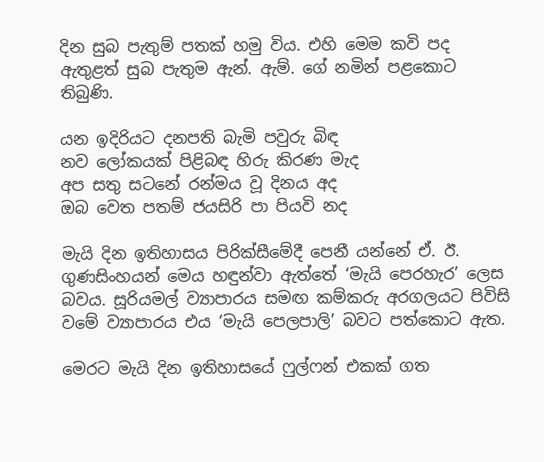දින සුබ පැතුම් පතක් හමු විය. එහි මෙම කවි පද ඇතුළත් සුබ පැතුම ඇන්. ඇම්. ගේ නමින් පළකොට තිබුණි.

යන ඉදිරියට දනපති බැමි පවුරු බිඳ
නව ලෝකයක් පිළිබඳ හිරු කිරණ මැද
අප සතු සටනේ රන්මය වූ දිනය අද
ඔබ වෙත පතම් ජයසිරි පා පියවි නද

මැයි දින ඉතිහාසය පිරික්සීමේදී පෙනී යන්නේ ඒ. ඊ. ගුණසිංහයන් මෙය හඳුන්වා ඇත්තේ ‘මැයි පෙරහැර’ ලෙස බවය. සූරියමල් ව්‍යාපාරය සමඟ කම්කරු අරගලයට පිවිසි වමේ ව්‍යාපාරය එය ‘මැයි පෙලපාලි’ බවට පත්කොට ඇත.

මෙරට මැයි දින ඉතිහාසයේ ෆුල්ෆන් එකක් ගත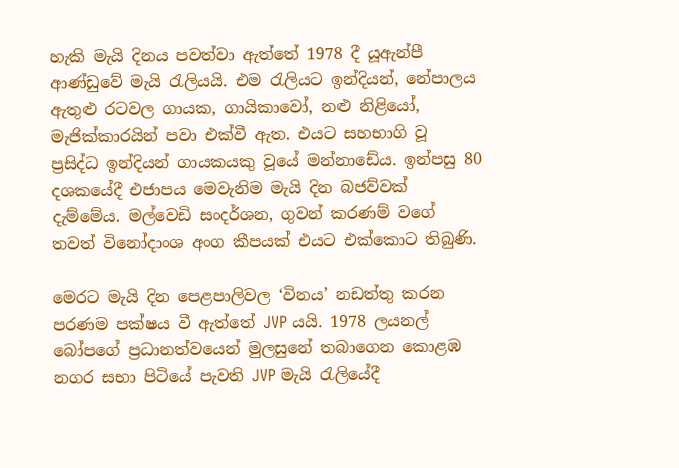හැකි මැයි දිනය පවත්වා ඇත්තේ 1978 දී යූඇන්පී ආණ්ඩුවේ මැයි රැලියයි. එම රැලියට ඉන්දියන්, නේපාලය ඇතුළු රටවල ගායක, ගායිකාවෝ, නළු නිළියෝ, මැජික්කාරයින් පවා එක්වී ඇත. එයට සහභාගි වූ ප්‍රසිද්ධ ඉන්දියන් ගායකයකු වූයේ මන්නාඩේය. ඉන්පසු 80 දශකයේදී එජාපය මෙවැනිම මැයි දින බජව්වක් දැම්මේය. මල්වෙඩි සංදර්ශන, ගුවන් කරණම් වගේ තවත් විනෝදාංශ අංග කීපයක් එයට එක්කොට තිබුණි.

මෙරට මැයි දින පෙළපාලිවල ‘විනය’ නඩත්තු කරන පරණම පක්ෂය වී ඇත්තේ JVP යයි. 1978 ලයනල් බෝපගේ ප්‍රධානත්වයෙන් මුලසුනේ තබාගෙන කොළඹ නගර සභා පිටියේ පැවති JVP මැයි රැලියේදී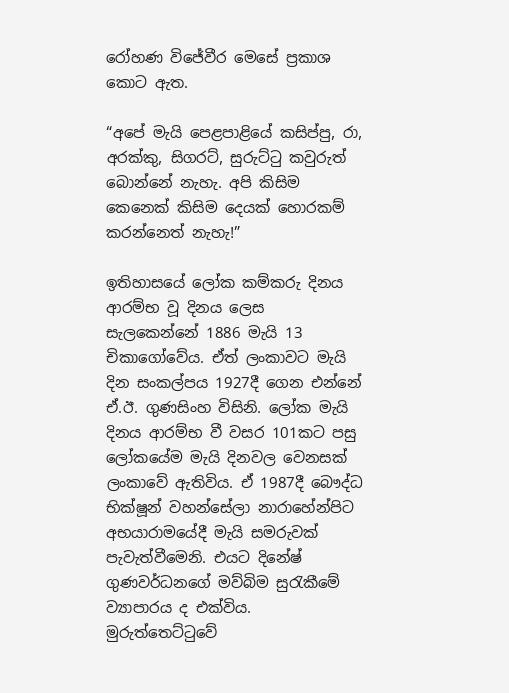රෝහණ විජේවීර මෙසේ ප්‍රකාශ කොට ඇත.

“අපේ මැයි පෙළපාළියේ කසිප්පු, රා, අරක්කු, සිගරට්, සුරුට්ටු කවුරුත් බොන්නේ නැහැ. අපි කිසිම කෙනෙක් කිසිම දෙයක් හොරකම් කරන්නෙත් නැහැ!”

ඉතිහාසයේ ලෝක කම්කරු දිනය ආරම්භ වූ දිනය ලෙස සැලකෙන්නේ 1886 මැයි 13 චිකාගෝවේය. ඒත් ලංකාවට මැයි දින සංකල්පය 1927දී ගෙන එන්නේ ඒ.ඊ. ගුණසිංහ විසිනි. ලෝක මැයි දිනය ආරම්භ වී වසර 101කට පසු ලෝකයේම මැයි දිනවල වෙනසක් ලංකාවේ ඇතිවිය. ඒ 1987දී බෞද්ධ භික්ෂූන් වහන්සේලා නාරාහේන්පිට අභයාරාමයේදී මැයි සමරුවක් පැවැත්වීමෙනි. එයට දිනේෂ් ගුණවර්ධනගේ මව්බිම සුරැකීමේ ව්‍යාපාරය ද එක්විය. මුරුත්තෙට්ටුවේ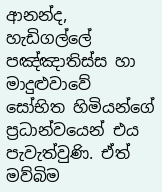ආනන්ද‍, හැඩිගල්ලේ පඤ්ඤාතිස්ස හා මාදුළුවාවේ සෝභිත හිමියන්ගේ ප්‍රධාන්වයෙන් එය පැවැත්වුණි. ඒත් මව්බිම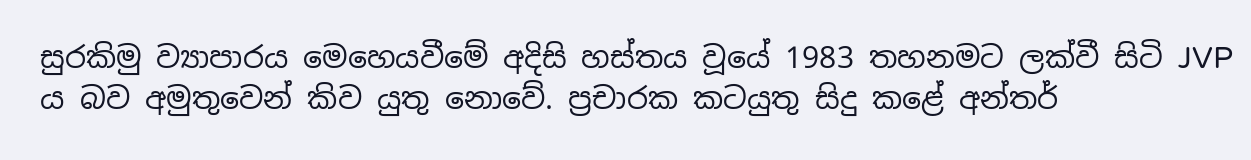සුරකිමු ව්‍යාපාරය මෙහෙයවීමේ අදිසි හස්තය වූයේ 1983 තහනමට ලක්වී සිටි JVP ය බව අමුතුවෙන් කිව යුතු නොවේ. ප්‍රචාරක කටයුතු සිදු කළේ අන්තර්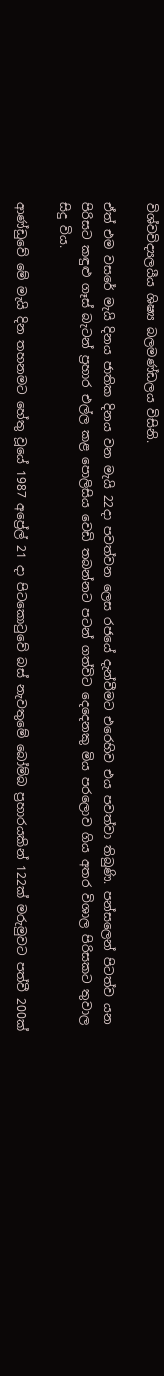විශ්වවිද්‍යලයීය ශිෂ්‍ය බලමණ්ඩලය විසිනි.

ඒත් එම වසරේ මැයි දිනය ජාතික දිනය වන මැයි 22දා පවත්වන ලෙස රජයේ දැන්වීමට එරෙහිව එය පවත්වා තිබුණි. පන්සලෙන් පිටත්ව යන පිරිසට කඳුළු ගෑස් බැටන් ප්‍රහාර එල්ල කළ පොලිසිය වෙඩි තබන්නට පටන් ගත්විට දෙදෙනකු මිය පරලොව ගිය අතර විශාල පිරිසකට තුවාල සිදු විය.

ආණ්ඩුවේ මේ මැයි දින තහනමට හේතු වූයේ 1987 අප්‍රේල් 21 දා පිටකොටුවේ බස් නැවතුමේ බෝම්බ ප්‍රහාරයකින් 122ක් මරුමුවට පත්වී 200ක්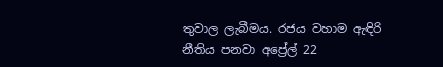තුවාල ලැබීමය. රජය වහාම ඇඳිරි නීතිය පනවා අප්‍රේල් 22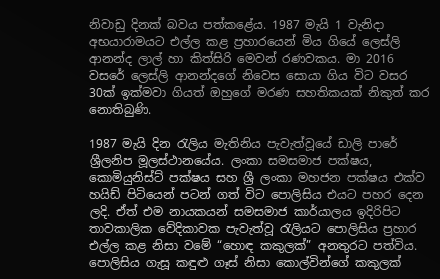නිවාඩු දිනක් බවය පත්කළේය. 1987 මැයි 1 වැනිදා අභයාරාමයට එල්ල කළ ප්‍රහාරයෙන් මිය ගියේ ලෙස්ලි ආනන්ද ලාල් හා කිත්සිරි මෙවන් රණවකය. මා 2016 වසරේ ලෙස්ලි ආනන්දගේ නිවෙස සොයා ගිය විට වසර 30ක් ඉක්මවා ගියත් ඔහුගේ මරණ සහතිකයක් නිකුත් කර නොතිබුණි.

1987 මැයි දින රැලිය මැතිනිය පැවැත්වූයේ ඩාලි පාරේ ශ්‍රීලනිප මූලස්ථානයේය. ලංකා සමසමාජ පක්ෂය, කොමියුනිස්ට් පක්ෂය සහ ශ්‍රී ලංකා මහජන පක්ෂය එක්ව හයිඩ් පිටියෙන් පටන් ගත් විට පොලිසිය එයට පහර දෙන ලදි. ඒත් එම නායකයන් සමසමාජ කාර්යාලය ඉදිරිපිට තාවකාලික වේදිකාවක පැවැත්වූ රැලියට පොලිසිය ප්‍රහාර එල්ල කළ නිසා වමේ “හොඳ කකුලක්” අනතුරට පත්විය. පොලිසිය ගැසූ කඳුළු ගෑස් නිසා කොල්වින්ගේ කකුලක්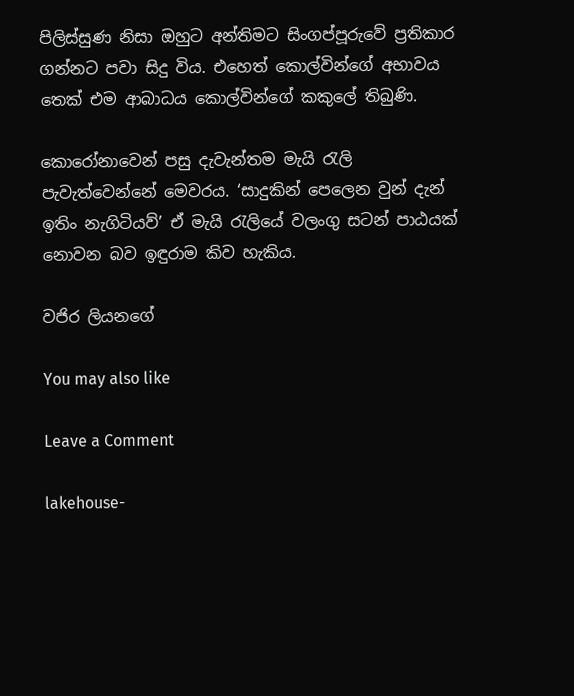පිලිස්සුණ නිසා ඔහුට අන්තිමට සිංගප්පූරුවේ ප්‍රතිකාර ගන්නට පවා සිදු විය. එහෙත් කොල්වින්ගේ අභාවය තෙක් එම ආබාධය කොල්වින්ගේ කකුලේ තිබුණි.

කොරෝනාවෙන් පසු දැවැන්තම මැයි රැලි පැවැත්වෙන්නේ මෙවරය. ‘සාදුකින් පෙලෙන වුන් දැන් ඉතිං නැගිටියව්’ ඒ මැයි රැලියේ වලංගු සටන් පාඨයක් නොවන බව ඉඳුරාම කිව හැකිය.

වජිර ලියනගේ

You may also like

Leave a Comment

lakehouse-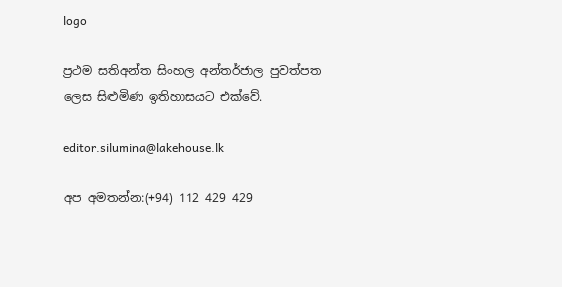logo

ප්‍රථම සතිඅන්ත සිංහල අන්තර්ජාල පුවත්පත ලෙස සිළුමිණ ඉතිහාසයට එක්වේ.

editor.silumina@lakehouse.lk

අප අමතන්න:(+94) 112 429 429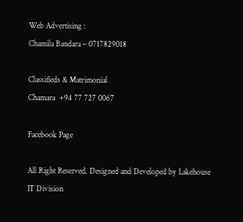Web Advertising :
Chamila Bandara – 0717829018

Classifieds & Matrimonial
Chamara  +94 77 727 0067

Facebook Page

All Right Reserved. Designed and Developed by Lakehouse IT Division